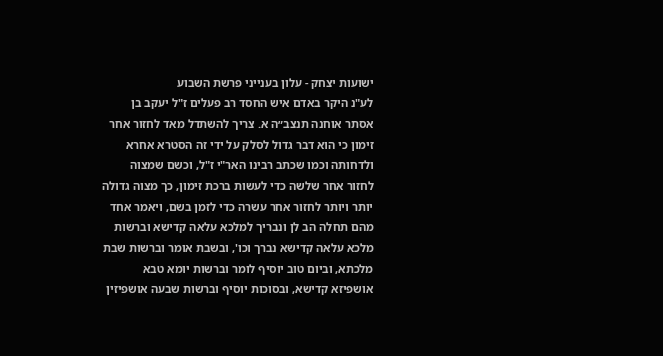ישועות יצחק - עלון בענייני פרשת השבוע
לע"נ היקר באדם איש החסד רב פעלים ז"ל יעקב בן אסתר אוחנה תנצב״ה א. צריך להשתדל מאד לחזור אחר זימון כי הוא דבר גדול לסלק על ידי זה הסטרא אחרא ולדחותה וכמו שכתב רבינו האר"י ז"ל, וכשם שמצוה לחזור אחר שלשה כדי לעשות ברכת זימון, כך מצוה גדולה יותר ויותר לחזור אחר עשרה כדי לזמן בשם, ויאמר אחד מהם תחלה הב לן ונבריך למלכא עלאה קדישא וברשות מלכא עלאה קדישא נברך וכו', ובשבת אומר וברשות שבת מלכתא, וביום טוב יוסיף לומר וברשות יומא טבא אושפיזא קדישא, ובסוכות יוסיף וברשות שבעה אושפיזין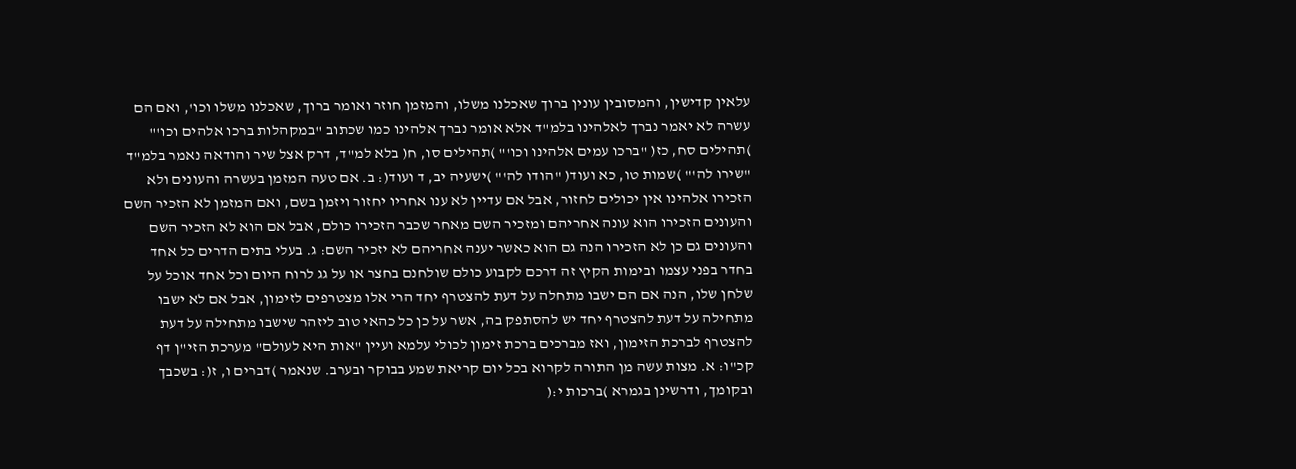עלאין קדישין, והמסובין עונין ברוך שאכלנו משלו, והמזמן חוזר ואומר ברוך, שאכלנו משלו וכו', ואם הם עשרה לא יאמר נברך לאלהינו בלמ"ד אלא אומר נברך אלהינו כמו שכתוב "במקהלות ברכו אלהים וכו'" )תהילים סח, כז( "ברכו עמים אלהינו וכו'" )תהילים סו, ח( בלא למ"ד, דרק אצל שיר והודאה נאמר בלמ"ד "שירו לה'" )שמות טו, כא ועוד( "הודו לה'" )ישעיה יב, ד ועוד(: ב. אם טעה המזמן בעשרה והעונים ולא הזכירו אלהינו אין יכולים לחזור, אבל אם עדיין לא ענו אחריו יחזור ויזמן בשם, ואם המזמן לא הזכיר השם והעונים הזכירו הוא עונה אחריהם ומזכיר השם מאחר שכבר הזכירו כולם, אבל אם הוא לא הזכיר השם והעונים גם כן לא הזכירו הנה גם הוא כאשר יענה אחריהם לא יזכיר השם: ג. בעלי בתים הדרים כל אחד בחדר בפני עצמו ובימות הקיץ זה דרכם לקבוע כולם שולחנם בחצר או על גג לרוח היום וכל אחד אוכל על שלחן שלו, הנה אם הם ישבו מתחלה על דעת להצטרף יחד הרי אלו מצטרפים לזימון, אבל אם לא ישבו מתחילה על דעת להצטרף יחד יש להסתפק בה, אשר על כן כל כהאי טוב ליזהר שישבו מתחילה על דעת להצטרף לברכת הזימון, ואז מברכים ברכת זימון לכולי עלמא ועיין "אות היא לעולם" מערכת הזי"ן דף קכ"ו: א. מצות עשה מן התורה לקרוא בכל יום קריאת שמע בבוקר ובערב. שנאמר )דברים ו, ז(: בשכבך ובקומך, ודרשינן בגמרא )ברכות י:(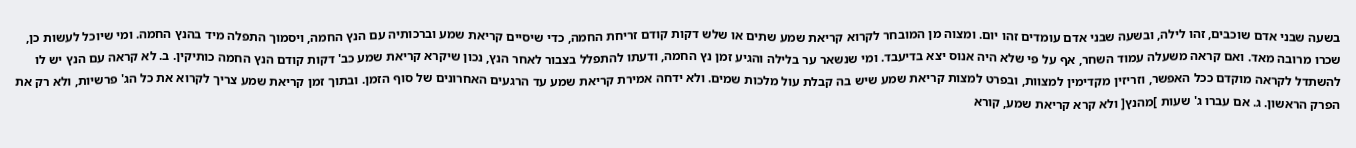בשעה שבני אדם שוכבים, זהו לילה, ובשעה שבני אדם עומדים זהו יום. ומצוה מן המובחר לקרוא קריאת שמע שתים או שלש דקות קודם זריחת החמה, כדי שיסיים קריאת שמע וברכותיה עם הנץ החמה, ויסמוך התפלה מיד בהנץ החמה. ומי שיוכל לעשות כן, שכרו מרובה מאד. ואם קראה משעלה עמוד השחר, אף על פי שלא היה אנוס יצא בדיעבד. ומי שנשאר ער בלילה והגיע זמן נץ החמה, ודעתו להתפלל בצבור לאחר הנץ, נכון שיקרא קריאת שמע כב' דקות קודם הנץ החמה כותיקין. ב. לא קראה עם הנץ יש לו להשתדל לקראה מוקדם ככל האפשר, וזריזין מקדימין למצוות, ובפרט למצות קריאת שמע שיש בה קבלת עול מלכות שמים. ולא ידחה אמירת קריאת שמע עד הרגעים האחרונים של סוף הזמן. ובתוך זמן קריאת שמע צריך לקרוא את כל הג' פרשיות, ולא רק את הפרק הראשון. ג. אם עברו ג' שעות ]מהנץ[ ולא קרא קריאת שמע, קורא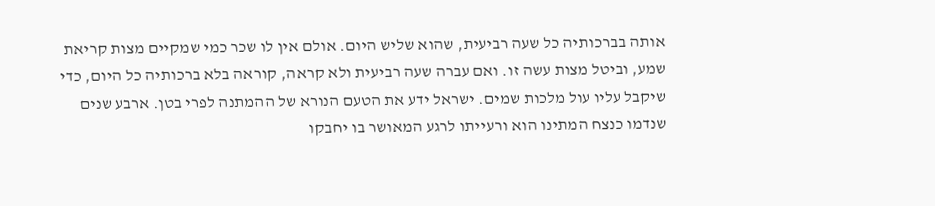אותה בברכותיה כל שעה רביעית, שהוא שליש היום. אולם אין לו שכר כמי שמקיים מצות קריאת שמע, וביטל מצות עשה זו. ואם עברה שעה רביעית ולא קראה, קוראה בלא ברכותיה כל היום, כדי שיקבל עליו עול מלכות שמים. ישראל ידע את הטעם הנורא של ההמתנה לפרי בטן. ארבע שנים שנדמו כנצח המתינו הוא ורעייתו לרגע המאושר בו יחבקו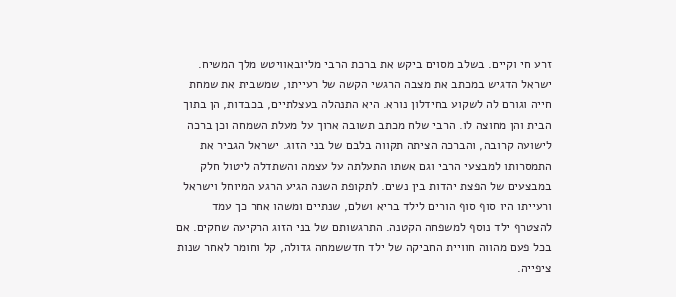זרע חי וקיים. בשלב מסוים ביקש את ברכת הרבי מליובאוויטש מלך המשיח. ישראל הדגיש במכתב את מצבה הרגשי הקשה של רעייתו, שמשבית את שמחת חייה וגורם לה לשקוע בחידלון נורא. היא התנהלה בעצלתיים, בכבדות, הן בתוך הבית והן מחוצה לו. הרבי שלח מכתב תשובה ארוך על מעלת השמחה וכן ברכה לישועה קרובה, והברכה הציתה תקווה בלבם של בני הזוג. ישראל הגביר את התמסרותו למבצעי הרבי וגם אשתו התעלתה על עצמה והשתדלה ליטול חלק במבצעים של הפצת יהדות בין נשים. לתקופת השנה הגיע הרגע המיוחל וישראל ורעייתו היו סוף סוף הורים לילד בריא ושלם, שנתיים ומשהו אחר כך עמד להצטרף ילד נוסף למשפחה הקטנה. התרגשותם של בני הזוג הרקיעה שחקים. אם בכל פעם מהווה חוויית החביקה של ילד חדששמחה גדולה, קל וחומר לאחר שנות ציפייה.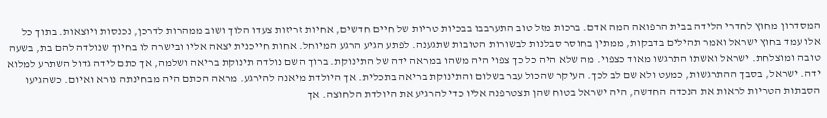המסדרון מחוץ לחדרי הלידה בבית הרפואה המה אדם. ברכות מזל טוב התערבבו בבכיות טריות של חיים חדשים, אחיות זריזות צעדו הלוך ושוב ממהרות לדרכן, נכנסות ויוצאות. בתוך כל אלו עמד בחוץ ישראל ואמר תהילים בדבקות, ממתין בחוסר סבלנות לבשורות הטובות שתגענה. לפתע הגיע הרגע המיוחל. אחות חייכנית יצאה אליו ובישרה לו בחיוך שנולדה להם בת, בשעה טובה ומוצלחת. ישראל ואשתו התרגשו מאוד כצפוי. מה שלא היה כל כך צפוי היה משהו במראה ידה של התינוקת. ברוך השם נולדה תינוקת בריאה ושלמה, אך כתם לידה גדול השתרע למלוא ידה. ישראל, בסבך ההתרגשות, כמעט ולא שם לב לכך. העיקר שהכול עבר בשלום והתינוקת בריאה בתכלית. אך היולדת מיאנה להירגע. מראה הכתם היה מבחינתה נורא ואיום. כשהגיעו הסבתות הטריות לראות את הנכדה החדשה, היה ישראל בטוח שהן תצטרפנה אליו כדי להרגיע את היולדת הלחוצה. אך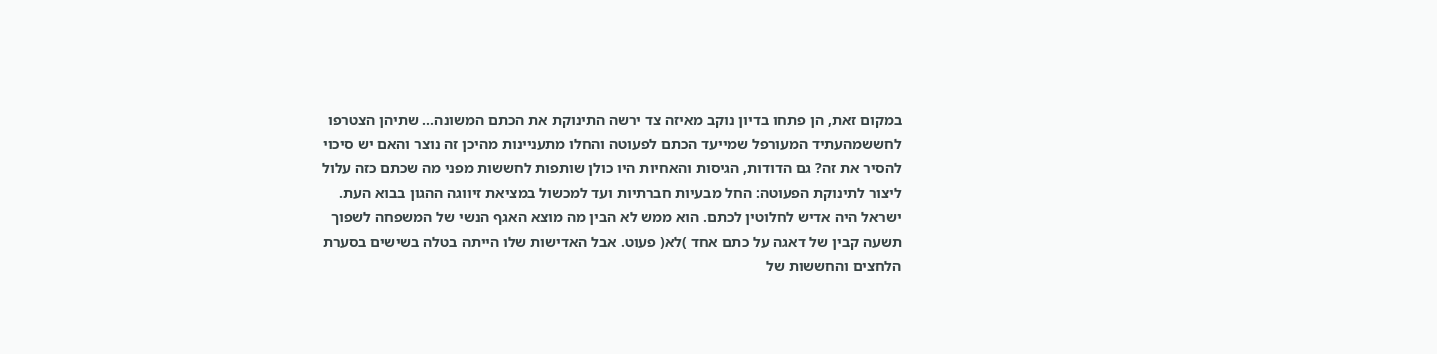במקום זאת, הן פתחו בדיון נוקב מאיזה צד ירשה התינוקת את הכתם המשונה... שתיהן הצטרפו לחששמהעתיד המעורפל שמייעד הכתם לפעוטה והחלו מתעניינות מהיכן זה נוצר והאם יש סיכוי להסיר את זה? גם הדודות, הגיסות והאחיות היו כולן שותפות לחששות מפני מה שכתם כזה עלול ליצור לתינוקת הפעוטה: החל מבעיות חברתיות ועד למכשול במציאת זיווגה ההגון בבוא העת. ישראל היה אדיש לחלוטין לכתם. הוא ממש לא הבין מה מוצא האגף הנשי של המשפחה לשפוך תשעה קבין של דאגה על כתם אחד )לא( פעוט. אבל האדישות שלו הייתה בטלה בשישים בסערת הלחצים והחששות של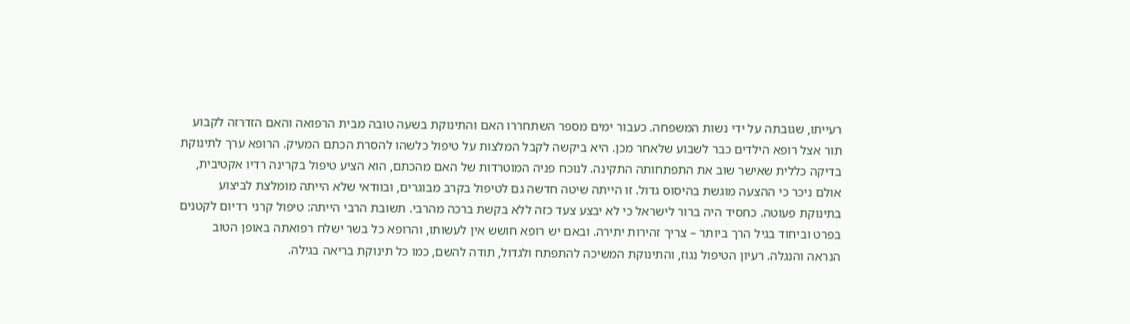רעייתו, שגובתה על ידי נשות המשפחה. כעבור ימים מספר השתחררו האם והתינוקת בשעה טובה מבית הרפואה והאם הזדרזה לקבוע תור אצל רופא הילדים כבר לשבוע שלאחר מכן. היא ביקשה לקבל המלצות על טיפול כלשהו להסרת הכתם המעיק. הרופא ערך לתינוקת בדיקה כללית שאישר שוב את התפתחותה התקינה. לנוכח פניה המוטרדות של האם מהכתם, הוא הציע טיפול בקרינה רדיו אקטיבית, אולם ניכר כי ההצעה מוגשת בהיסוס גדול. זו הייתה שיטה חדשה גם לטיפול בקרב מבוגרים, ובוודאי שלא הייתה מומלצת לביצוע בתינוקת פעוטה. כחסיד היה ברור לישראל כי לא יבצע צעד כזה ללא בקשת ברכה מהרבי. תשובת הרבי הייתה: טיפול קרני רדיום לקטנים בפרט וביחוד בגיל הרך ביותר – צריך זהירות יתירה. ובאם יש רופא חושש אין לעשותו, והרופא כל בשר ישלח רפואתה באופן הטוב הנראה והנגלה. רעיון הטיפול נגוז, והתינוקת המשיכה להתפתח ולגדול, תודה להשם, כמו כל תינוקת בריאה בגילה.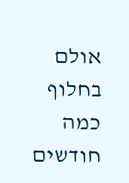אולם בחלוף כמה חודשים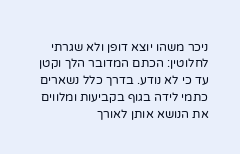ניכר משהו יוצא דופן ולא שגרתי לחלוטין: הכתם המדובר הלך וקטן עד כי לא נודע. בדרך כלל נשארים כתמי לידה בגוף בקביעות ומלווים את הנושא אותן לאורך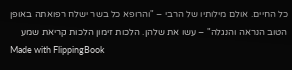כל החיים. אולם מילותיו של הרבי – "והרופא כל בשר ישלח רפואתה באופן הטוב הנראה והנגלה" – עשו את שלהן. הלכות זימון הלכות קריאת שמע
Made with FlippingBook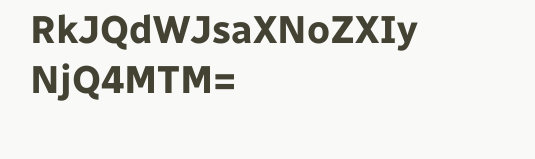RkJQdWJsaXNoZXIy NjQ4MTM=